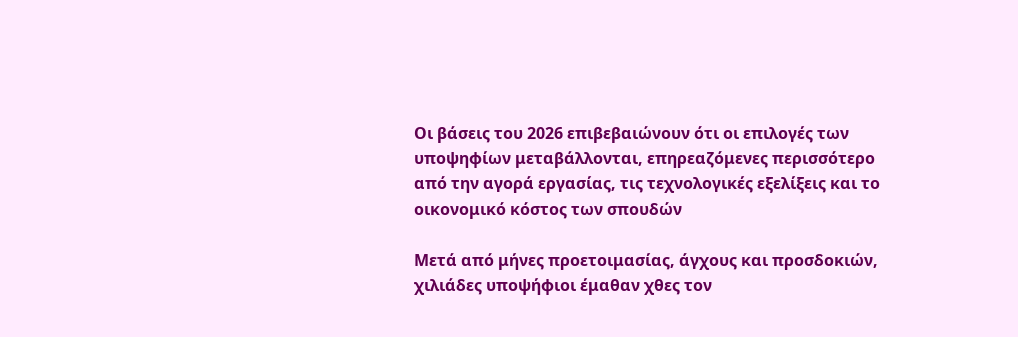Οι βάσεις του 2026 επιβεβαιώνουν ότι οι επιλογές των υποψηφίων μεταβάλλονται, επηρεαζόμενες περισσότερο από την αγορά εργασίας, τις τεχνολογικές εξελίξεις και το οικονομικό κόστος των σπουδών

Μετά από μήνες προετοιμασίας, άγχους και προσδοκιών, χιλιάδες υποψήφιοι έμαθαν χθες τον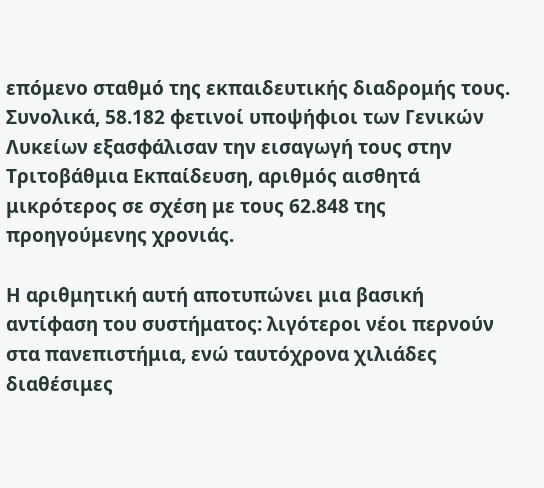επόμενο σταθμό της εκπαιδευτικής διαδρομής τους. Συνολικά, 58.182 φετινοί υποψήφιοι των Γενικών Λυκείων εξασφάλισαν την εισαγωγή τους στην Τριτοβάθμια Εκπαίδευση, αριθμός αισθητά μικρότερος σε σχέση με τους 62.848 της προηγούμενης χρονιάς.

Η αριθμητική αυτή αποτυπώνει μια βασική αντίφαση του συστήματος: λιγότεροι νέοι περνούν στα πανεπιστήμια, ενώ ταυτόχρονα χιλιάδες διαθέσιμες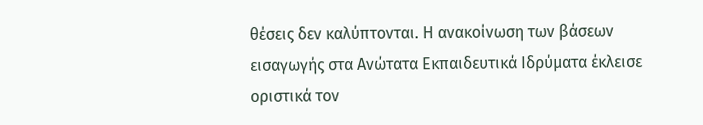θέσεις δεν καλύπτονται. Η ανακοίνωση των βάσεων εισαγωγής στα Ανώτατα Εκπαιδευτικά Ιδρύματα έκλεισε οριστικά τον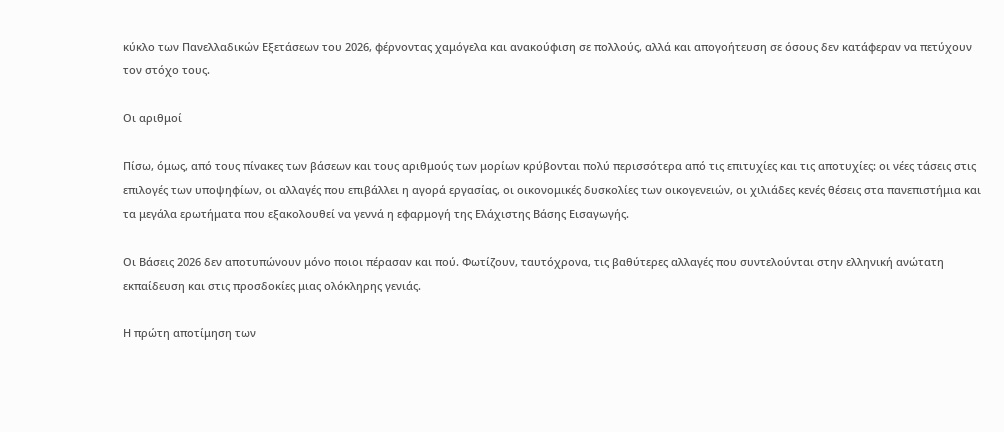κύκλο των Πανελλαδικών Εξετάσεων του 2026, φέρνοντας χαμόγελα και ανακούφιση σε πολλούς, αλλά και απογοήτευση σε όσους δεν κατάφεραν να πετύχουν τον στόχο τους.

Οι αριθμοί

Πίσω, όμως, από τους πίνακες των βάσεων και τους αριθμούς των μορίων κρύβονται πολύ περισσότερα από τις επιτυχίες και τις αποτυχίες: οι νέες τάσεις στις επιλογές των υποψηφίων, οι αλλαγές που επιβάλλει η αγορά εργασίας, οι οικονομικές δυσκολίες των οικογενειών, οι χιλιάδες κενές θέσεις στα πανεπιστήμια και τα μεγάλα ερωτήματα που εξακολουθεί να γεννά η εφαρμογή της Ελάχιστης Βάσης Εισαγωγής.

Οι Βάσεις 2026 δεν αποτυπώνουν μόνο ποιοι πέρασαν και πού. Φωτίζουν, ταυτόχρονα, τις βαθύτερες αλλαγές που συντελούνται στην ελληνική ανώτατη εκπαίδευση και στις προσδοκίες μιας ολόκληρης γενιάς.

Η πρώτη αποτίμηση των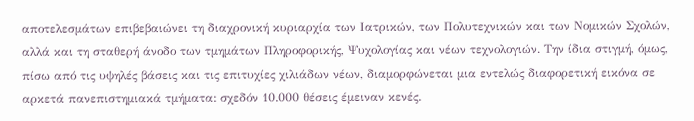αποτελεσμάτων επιβεβαιώνει τη διαχρονική κυριαρχία των Ιατρικών, των Πολυτεχνικών και των Νομικών Σχολών, αλλά και τη σταθερή άνοδο των τμημάτων Πληροφορικής, Ψυχολογίας και νέων τεχνολογιών. Την ίδια στιγμή, όμως, πίσω από τις υψηλές βάσεις και τις επιτυχίες χιλιάδων νέων, διαμορφώνεται μια εντελώς διαφορετική εικόνα σε αρκετά πανεπιστημιακά τμήματα: σχεδόν 10.000 θέσεις έμειναν κενές.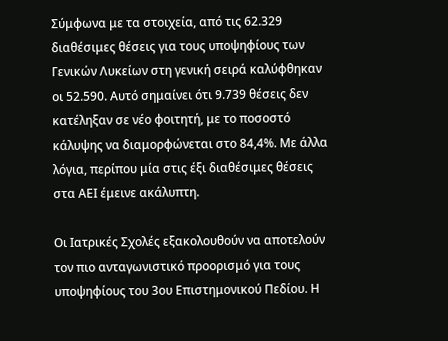Σύμφωνα με τα στοιχεία, από τις 62.329 διαθέσιμες θέσεις για τους υποψηφίους των Γενικών Λυκείων στη γενική σειρά καλύφθηκαν οι 52.590. Αυτό σημαίνει ότι 9.739 θέσεις δεν κατέληξαν σε νέο φοιτητή, με το ποσοστό κάλυψης να διαμορφώνεται στο 84,4%. Με άλλα λόγια, περίπου μία στις έξι διαθέσιμες θέσεις στα ΑΕΙ έμεινε ακάλυπτη.

Οι Ιατρικές Σχολές εξακολουθούν να αποτελούν τον πιο ανταγωνιστικό προορισμό για τους υποψηφίους του 3ου Επιστημονικού Πεδίου. Η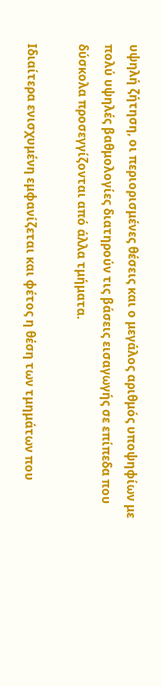υψηλή ζήτηση, οι περιορισμένες θέσεις και ο μεγάλος αριθμός υποψηφίων με πολύ υψηλές βαθμολογίες διατηρούν τις βάσεις εισαγωγής σε επίπεδα που δύσκολα προσεγγίζονται από άλλα τμήματα.

Ιδιαίτερα ενισχυμένη εμφανίζεται και φέτος η θέση των τμημάτων που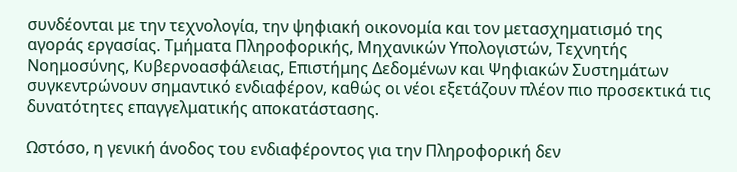συνδέονται με την τεχνολογία, την ψηφιακή οικονομία και τον μετασχηματισμό της αγοράς εργασίας. Τμήματα Πληροφορικής, Μηχανικών Υπολογιστών, Τεχνητής Νοημοσύνης, Κυβερνοασφάλειας, Επιστήμης Δεδομένων και Ψηφιακών Συστημάτων συγκεντρώνουν σημαντικό ενδιαφέρον, καθώς οι νέοι εξετάζουν πλέον πιο προσεκτικά τις δυνατότητες επαγγελματικής αποκατάστασης.

Ωστόσο, η γενική άνοδος του ενδιαφέροντος για την Πληροφορική δεν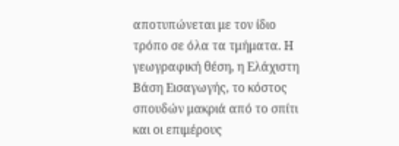αποτυπώνεται με τον ίδιο τρόπο σε όλα τα τμήματα. Η γεωγραφική θέση, η Ελάχιστη Βάση Εισαγωγής, το κόστος σπουδών μακριά από το σπίτι και οι επιμέρους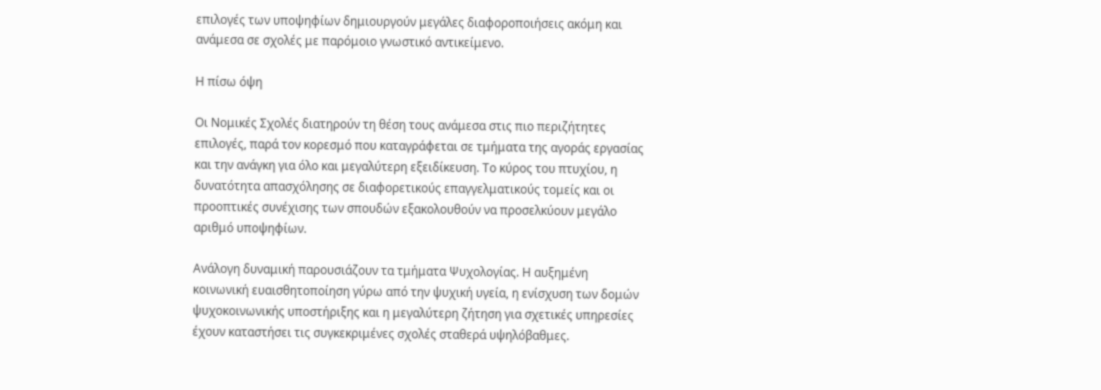επιλογές των υποψηφίων δημιουργούν μεγάλες διαφοροποιήσεις ακόμη και ανάμεσα σε σχολές με παρόμοιο γνωστικό αντικείμενο.

Η πίσω όψη

Οι Νομικές Σχολές διατηρούν τη θέση τους ανάμεσα στις πιο περιζήτητες επιλογές, παρά τον κορεσμό που καταγράφεται σε τμήματα της αγοράς εργασίας και την ανάγκη για όλο και μεγαλύτερη εξειδίκευση. Το κύρος του πτυχίου, η δυνατότητα απασχόλησης σε διαφορετικούς επαγγελματικούς τομείς και οι προοπτικές συνέχισης των σπουδών εξακολουθούν να προσελκύουν μεγάλο αριθμό υποψηφίων.

Ανάλογη δυναμική παρουσιάζουν τα τμήματα Ψυχολογίας. Η αυξημένη κοινωνική ευαισθητοποίηση γύρω από την ψυχική υγεία, η ενίσχυση των δομών ψυχοκοινωνικής υποστήριξης και η μεγαλύτερη ζήτηση για σχετικές υπηρεσίες έχουν καταστήσει τις συγκεκριμένες σχολές σταθερά υψηλόβαθμες.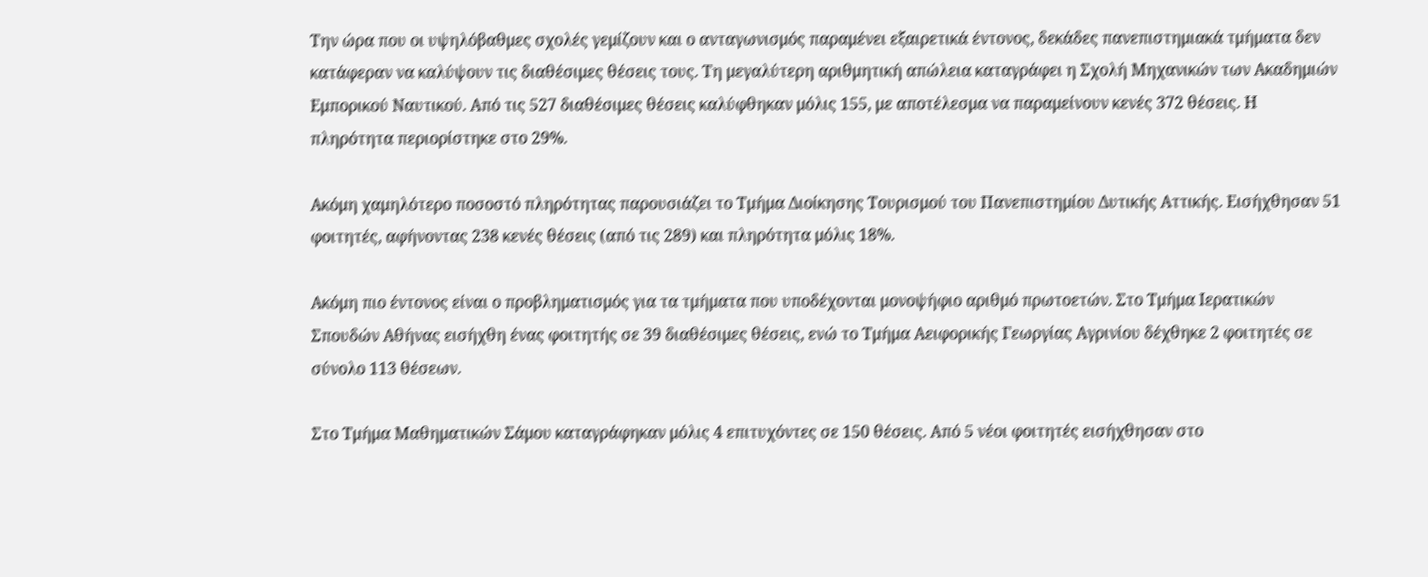Την ώρα που οι υψηλόβαθμες σχολές γεμίζουν και ο ανταγωνισμός παραμένει εξαιρετικά έντονος, δεκάδες πανεπιστημιακά τμήματα δεν κατάφεραν να καλύψουν τις διαθέσιμες θέσεις τους. Τη μεγαλύτερη αριθμητική απώλεια καταγράφει η Σχολή Μηχανικών των Ακαδημιών Εμπορικού Ναυτικού. Από τις 527 διαθέσιμες θέσεις καλύφθηκαν μόλις 155, με αποτέλεσμα να παραμείνουν κενές 372 θέσεις. Η πληρότητα περιορίστηκε στο 29%.

Ακόμη χαμηλότερο ποσοστό πληρότητας παρουσιάζει το Τμήμα Διοίκησης Τουρισμού του Πανεπιστημίου Δυτικής Αττικής. Eισήχθησαν 51 φοιτητές, αφήνοντας 238 κενές θέσεις (από τις 289) και πληρότητα μόλις 18%.

Ακόμη πιο έντονος είναι ο προβληματισμός για τα τμήματα που υποδέχονται μονοψήφιο αριθμό πρωτοετών. Στο Τμήμα Ιερατικών Σπουδών Αθήνας εισήχθη ένας φοιτητής σε 39 διαθέσιμες θέσεις, ενώ το Τμήμα Αειφορικής Γεωργίας Αγρινίου δέχθηκε 2 φοιτητές σε σύνολο 113 θέσεων.

Στο Τμήμα Μαθηματικών Σάμου καταγράφηκαν μόλις 4 επιτυχόντες σε 150 θέσεις. Από 5 νέοι φοιτητές εισήχθησαν στο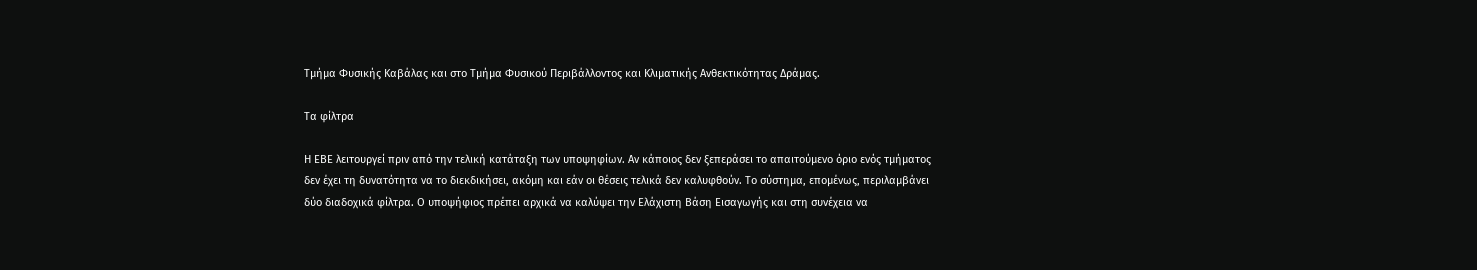Τμήμα Φυσικής Καβάλας και στο Τμήμα Φυσικού Περιβάλλοντος και Κλιματικής Ανθεκτικότητας Δράμας.

Τα φίλτρα

Η ΕΒΕ λειτουργεί πριν από την τελική κατάταξη των υποψηφίων. Αν κάποιος δεν ξεπεράσει το απαιτούμενο όριο ενός τμήματος δεν έχει τη δυνατότητα να το διεκδικήσει, ακόμη και εάν οι θέσεις τελικά δεν καλυφθούν. Το σύστημα, επομένως, περιλαμβάνει δύο διαδοχικά φίλτρα. Ο υποψήφιος πρέπει αρχικά να καλύψει την Ελάχιστη Βάση Εισαγωγής και στη συνέχεια να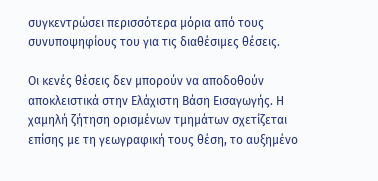συγκεντρώσει περισσότερα μόρια από τους συνυποψηφίους του για τις διαθέσιμες θέσεις.

Οι κενές θέσεις δεν μπορούν να αποδοθούν αποκλειστικά στην Ελάχιστη Βάση Εισαγωγής. Η χαμηλή ζήτηση ορισμένων τμημάτων σχετίζεται επίσης με τη γεωγραφική τους θέση, το αυξημένο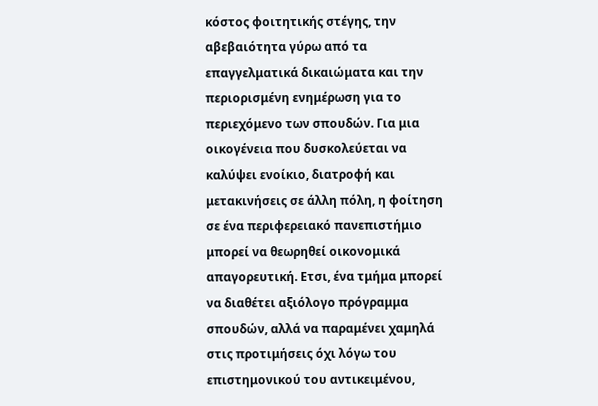κόστος φοιτητικής στέγης, την αβεβαιότητα γύρω από τα επαγγελματικά δικαιώματα και την περιορισμένη ενημέρωση για το περιεχόμενο των σπουδών. Για μια οικογένεια που δυσκολεύεται να καλύψει ενοίκιο, διατροφή και μετακινήσεις σε άλλη πόλη, η φοίτηση σε ένα περιφερειακό πανεπιστήμιο μπορεί να θεωρηθεί οικονομικά απαγορευτική. Ετσι, ένα τμήμα μπορεί να διαθέτει αξιόλογο πρόγραμμα σπουδών, αλλά να παραμένει χαμηλά στις προτιμήσεις όχι λόγω του επιστημονικού του αντικειμένου,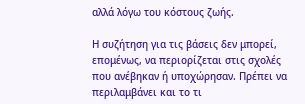αλλά λόγω του κόστους ζωής.

Η συζήτηση για τις βάσεις δεν μπορεί, επομένως, να περιορίζεται στις σχολές που ανέβηκαν ή υποχώρησαν. Πρέπει να περιλαμβάνει και το τι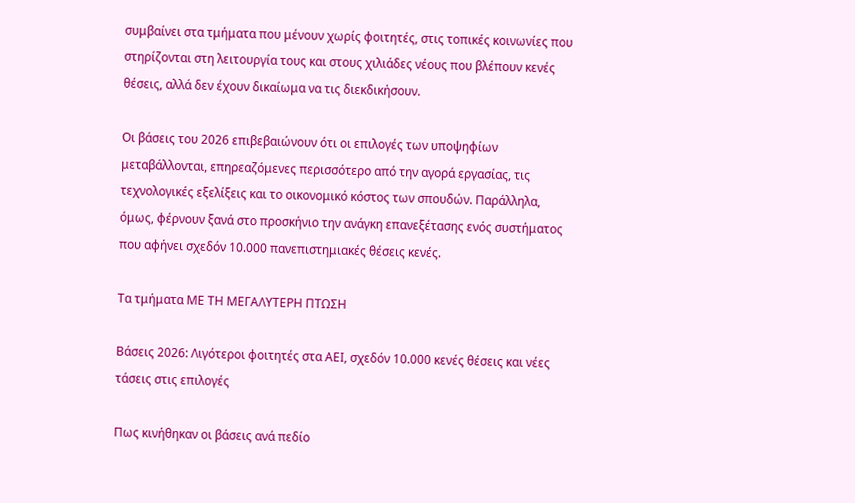συμβαίνει στα τμήματα που μένουν χωρίς φοιτητές, στις τοπικές κοινωνίες που στηρίζονται στη λειτουργία τους και στους χιλιάδες νέους που βλέπουν κενές θέσεις, αλλά δεν έχουν δικαίωμα να τις διεκδικήσουν.

Οι βάσεις του 2026 επιβεβαιώνουν ότι οι επιλογές των υποψηφίων μεταβάλλονται, επηρεαζόμενες περισσότερο από την αγορά εργασίας, τις τεχνολογικές εξελίξεις και το οικονομικό κόστος των σπουδών. Παράλληλα, όμως, φέρνουν ξανά στο προσκήνιο την ανάγκη επανεξέτασης ενός συστήματος που αφήνει σχεδόν 10.000 πανεπιστημιακές θέσεις κενές.

Τα τμήματα ΜΕ ΤΗ ΜΕΓΑΛΥΤΕΡΗ ΠΤΩΣΗ

Βάσεις 2026: Λιγότεροι φοιτητές στα ΑΕΙ, σχεδόν 10.000 κενές θέσεις και νέες τάσεις στις επιλογές

Πως κινήθηκαν οι βάσεις ανά πεδίο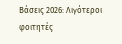Βάσεις 2026: Λιγότεροι φοιτητές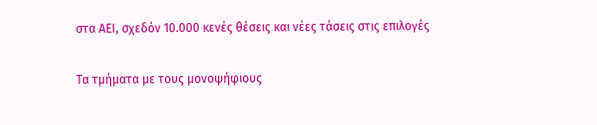στα ΑΕΙ, σχεδόν 10.000 κενές θέσεις και νέες τάσεις στις επιλογές

Τα τμήματα με τους μονοψήφιους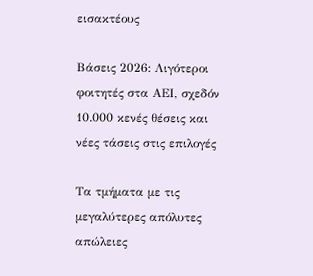εισακτέους

Βάσεις 2026: Λιγότεροι φοιτητές στα ΑΕΙ, σχεδόν 10.000 κενές θέσεις και νέες τάσεις στις επιλογές

Τα τμήματα με τις μεγαλύτερες απόλυτες απώλειες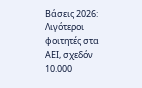Βάσεις 2026: Λιγότεροι φοιτητές στα ΑΕΙ, σχεδόν 10.000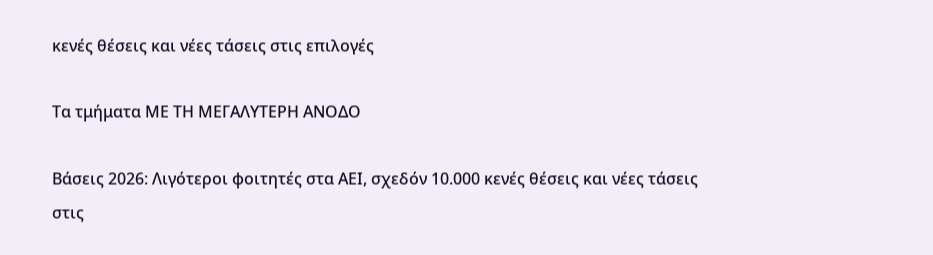κενές θέσεις και νέες τάσεις στις επιλογές

Tα τμήματα ΜΕ ΤΗ ΜΕΓΑΛΥΤΕΡΗ ΑΝΟΔΟ

Βάσεις 2026: Λιγότεροι φοιτητές στα ΑΕΙ, σχεδόν 10.000 κενές θέσεις και νέες τάσεις στις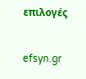επιλογές

efsyn.gr